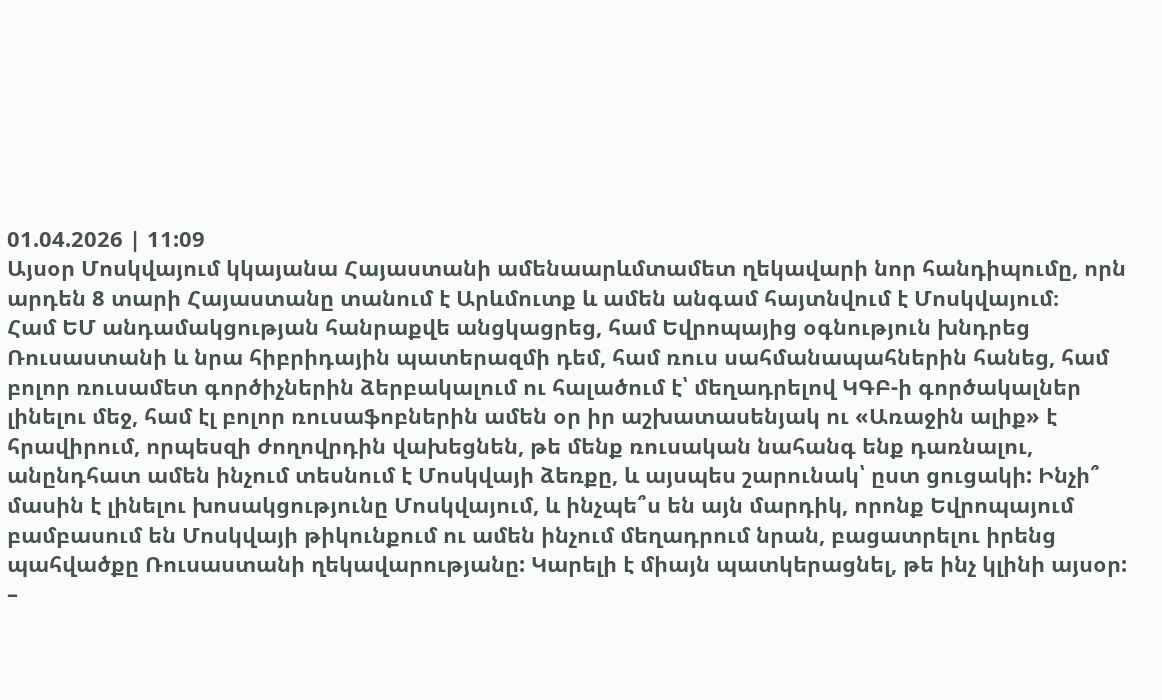01.04.2026 | 11:09
Այսօր Մոսկվայում կկայանա Հայաստանի ամենաարևմտամետ ղեկավարի նոր հանդիպումը, որն արդեն 8 տարի Հայաստանը տանում է Արևմուտք և ամեն անգամ հայտնվում է Մոսկվայում։
Համ ԵՄ անդամակցության հանրաքվե անցկացրեց, համ Եվրոպայից օգնություն խնդրեց Ռուսաստանի և նրա հիբրիդային պատերազմի դեմ, համ ռուս սահմանապահներին հանեց, համ բոլոր ռուսամետ գործիչներին ձերբակալում ու հալածում է՝ մեղադրելով ԿԳԲ-ի գործակալներ լինելու մեջ, համ էլ բոլոր ռուսաֆոբներին ամեն օր իր աշխատասենյակ ու «Առաջին ալիք» է հրավիրում, որպեսզի ժողովրդին վախեցնեն, թե մենք ռուսական նահանգ ենք դառնալու, անընդհատ ամեն ինչում տեսնում է Մոսկվայի ձեռքը, և այսպես շարունակ՝ ըստ ցուցակի: Ինչի՞ մասին է լինելու խոսակցությունը Մոսկվայում, և ինչպե՞ս են այն մարդիկ, որոնք Եվրոպայում բամբասում են Մոսկվայի թիկունքում ու ամեն ինչում մեղադրում նրան, բացատրելու իրենց պահվածքը Ռուսաստանի ղեկավարությանը: Կարելի է միայն պատկերացնել, թե ինչ կլինի այսօր:
–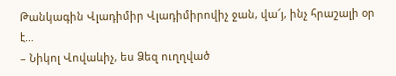Թանկագին Վլադիմիր Վլադիմիրովիչ ջան, վա՜յ, ինչ հրաշալի օր է…
– Նիկոլ Վովաևիչ, ես Ձեզ ուղղված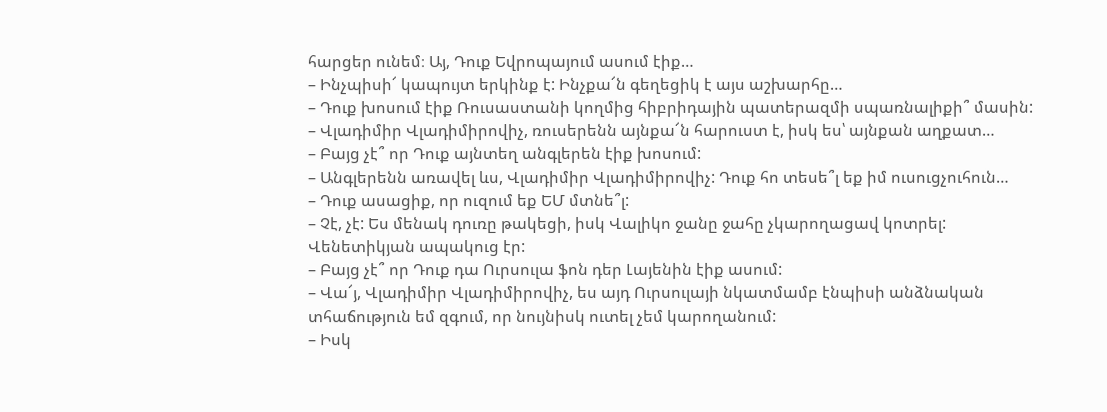հարցեր ունեմ։ Այ, Դուք Եվրոպայում ասում էիք…
– Ինչպիսի՜ կապույտ երկինք է: Ինչքա՜ն գեղեցիկ է այս աշխարհը…
– Դուք խոսում էիք Ռուսաստանի կողմից հիբրիդային պատերազմի սպառնալիքի՞ մասին:
– Վլադիմիր Վլադիմիրովիչ, ռուսերենն այնքա՜ն հարուստ է, իսկ ես՝ այնքան աղքատ…
– Բայց չէ՞ որ Դուք այնտեղ անգլերեն էիք խոսում:
– Անգլերենն առավել ևս, Վլադիմիր Վլադիմիրովիչ: Դուք հո տեսե՞լ եք իմ ուսուցչուհուն…
– Դուք ասացիք, որ ուզում եք ԵՄ մտնե՞լ:
– Չէ, չէ: Ես մենակ դուռը թակեցի, իսկ Վալիկո ջանը ջահը չկարողացավ կոտրել: Վենետիկյան ապակուց էր:
– Բայց չէ՞ որ Դուք դա Ուրսուլա ֆոն դեր Լայենին էիք ասում:
– Վա՜յ, Վլադիմիր Վլադիմիրովիչ, ես այդ Ուրսուլայի նկատմամբ էնպիսի անձնական տհաճություն եմ զգում, որ նույնիսկ ուտել չեմ կարողանում:
– Իսկ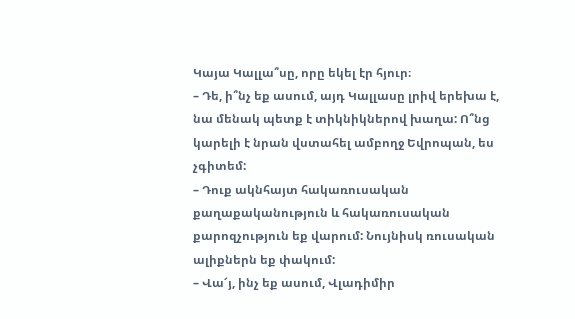Կայա Կալլա՞սը, որը եկել էր հյուր։
– Դե, ի՞նչ եք ասում, այդ Կալլասը լրիվ երեխա է, նա մենակ պետք է տիկնիկներով խաղա: Ո՞նց կարելի է նրան վստահել ամբողջ Եվրոպան, ես չգիտեմ:
– Դուք ակնհայտ հակառուսական քաղաքականություն և հակառուսական քարոզչություն եք վարում: Նույնիսկ ռուսական ալիքներն եք փակում:
– Վա՜յ, ինչ եք ասում, Վլադիմիր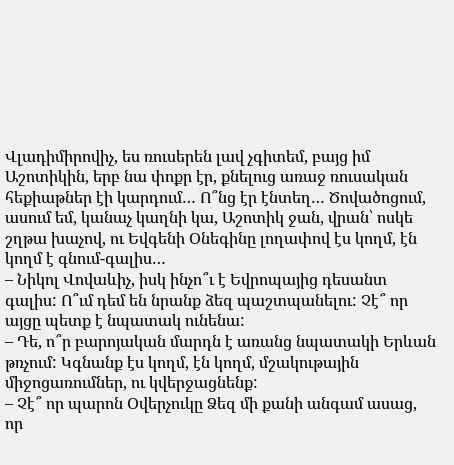Վլադիմիրովիչ, ես ռուսերեն լավ չգիտեմ, բայց իմ Աշոտիկին, երբ նա փոքր էր, քնելուց առաջ ռուսական հեքիաթներ էի կարդում… Ո՞նց էր էնտեղ… Ծովածոցում, ասում եմ, կանաչ կաղնի կա, Աշոտիկ ջան, վրան՝ ոսկե շղթա խաչով, ու Եվգենի Օնեգինը լողափով էս կողմ, էն կողմ է գնում-գալիս…
– Նիկոլ Վովաևիչ, իսկ ինչո՞ւ է Եվրոպայից դեսանտ գալիս: Ո՞ւմ դեմ են նրանք ձեզ պաշտպանելու: Չէ՞ որ այցը պետք է նպատակ ունենա:
– Դե, ո՞ր բարոյական մարդն է առանց նպատակի Երևան թռչում: Կգնանք էս կողմ, էն կողմ, մշակութային միջոցառումներ, ու կվերջացնենք:
– Չէ՞ որ պարոն Օվերչուկը Ձեզ մի քանի անգամ ասաց, որ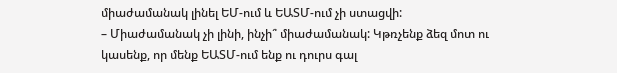միաժամանակ լինել ԵՄ-ում և ԵԱՏՄ-ում չի ստացվի:
– Միաժամանակ չի լինի, ինչի՞ միաժամանակ: Կթռչենք ձեզ մոտ ու կասենք, որ մենք ԵԱՏՄ-ում ենք ու դուրս գալ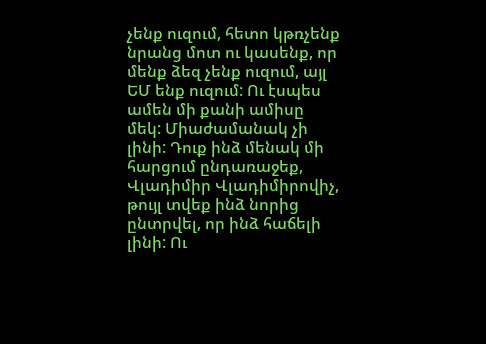չենք ուզում, հետո կթռչենք նրանց մոտ ու կասենք, որ մենք ձեզ չենք ուզում, այլ ԵՄ ենք ուզում: Ու էսպես ամեն մի քանի ամիսը մեկ: Միաժամանակ չի լինի: Դուք ինձ մենակ մի հարցում ընդառաջեք, Վլադիմիր Վլադիմիրովիչ, թույլ տվեք ինձ նորից ընտրվել, որ ինձ հաճելի լինի: Ու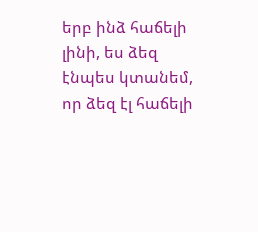երբ ինձ հաճելի լինի, ես ձեզ էնպես կտանեմ, որ ձեզ էլ հաճելի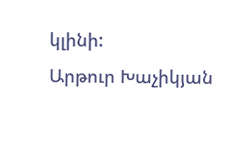կլինի:
Արթուր Խաչիկյան